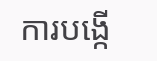ការបង្កើ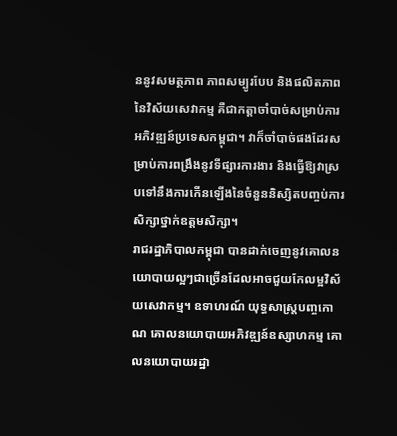ននូវសមត្ថភាព ភាពសម្បូរបែប និងផលិតភាពនៃវិស័យសេវាកម្ម គឺជាកត្តាចាំបាច់សម្រាប់ការអភិវឌ្ឍន៍ប្រទេសកម្ពុជា។ វាក៏ចាំបាច់ផងដែរសម្រាប់ការពង្រឹងនូវទីផ្សារការងារ និងធ្វើឱ្យវាស្របទៅនឹងការកើនឡើងនៃចំនួននិស្សិតបញ្ចប់ការសិក្សាថ្នាក់ឧត្តមសិក្សា។
រាជរដ្ឋាភិបាលកម្ពុជា បានដាក់ចេញនូវគោលនយោបាយល្អៗជាច្រើនដែលអាចជួយកែលម្អវិស័យសេវាកម្ម។ ឧទាហរណ៍ យុទ្ធសាស្ត្របញ្ចកោណ គោលនយោបាយអភិវឌ្ឍន៍ឧស្សាហកម្ម គោលនយោបាយរដ្ឋា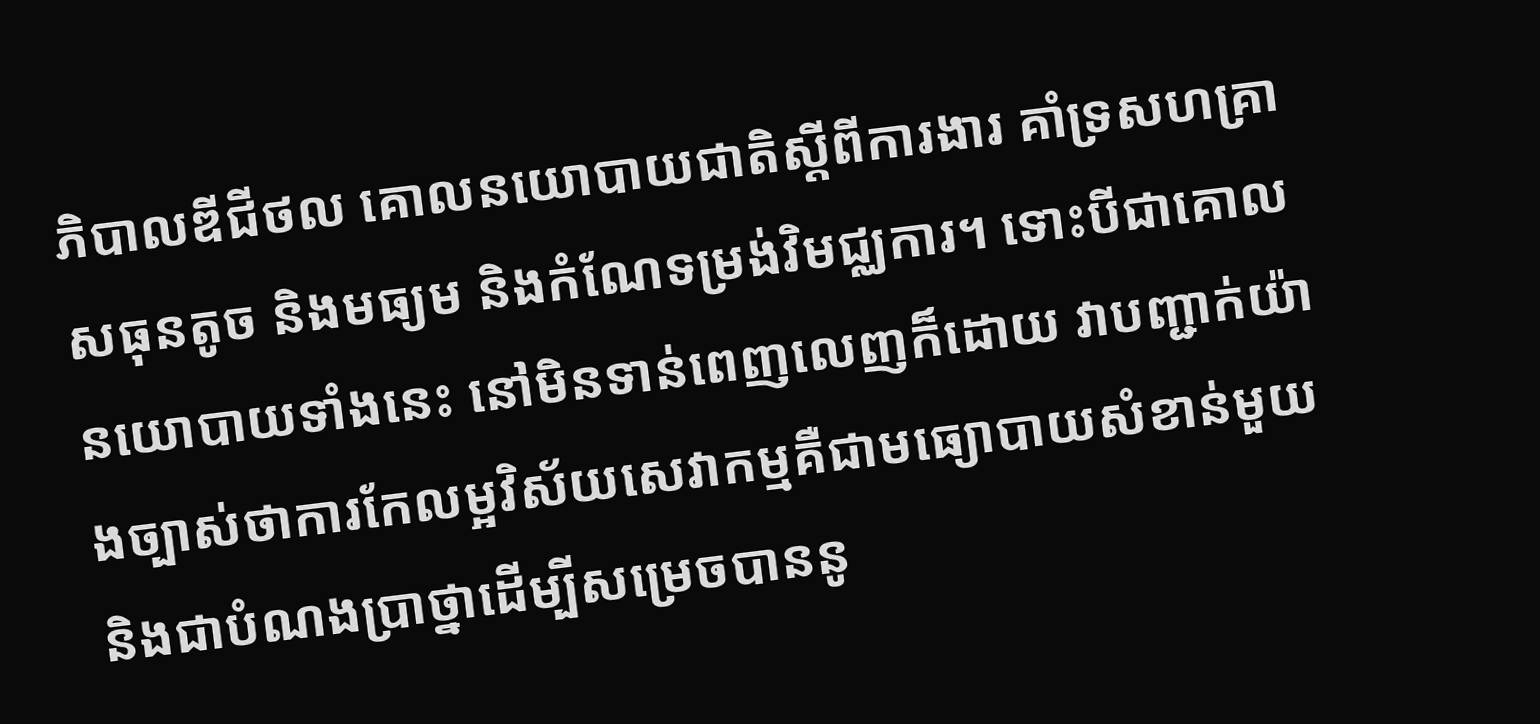ភិបាលឌីជីថល គោលនយោបាយជាតិស្តីពីការងារ គាំទ្រសហគ្រាសធុនតូច និងមធ្យម និងកំណែទម្រង់វិមជ្ឈការ។ ទោះបីជាគោលនយោបាយទាំងនេះ នៅមិនទាន់ពេញលេញក៏ដោយ វាបញ្ជាក់យ៉ាងច្បាស់ថាការកែលម្អវិស័យសេវាកម្មគឺជាមធ្យោបាយសំខាន់មួយ និងជាបំណងប្រាថ្នាដើម្បីសម្រេចបាននូ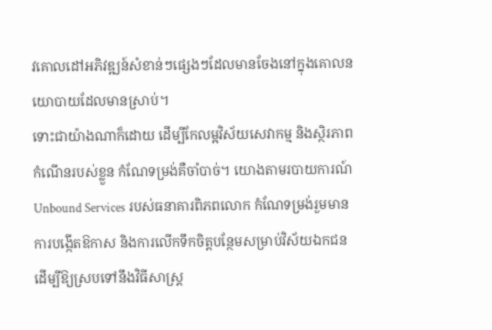វគោលដៅអភិវឌ្ឍន៍សំខាន់ៗផ្សេងៗដែលមានចែងនៅក្នុងគោលនយោបាយដែលមានស្រាប់។
ទោះជាយ៉ាងណាក៏ដោយ ដើម្បីកែលម្អវិស័យសេវាកម្ម និងស្ថិរភាពកំណើនរបស់ខ្លួន កំណែទម្រង់គឺចាំបាច់។ យោងតាមរបាយការណ៍ Unbound Services របស់ធនាគារពិភពលោក កំណែទម្រង់រួមមានការបង្កើតឱកាស និងការលើកទឹកចិត្តបន្ថែមសម្រាប់វិស័យឯកជន ដើម្បីឱ្យស្របទៅនឹងវិធីសាស្រ្ត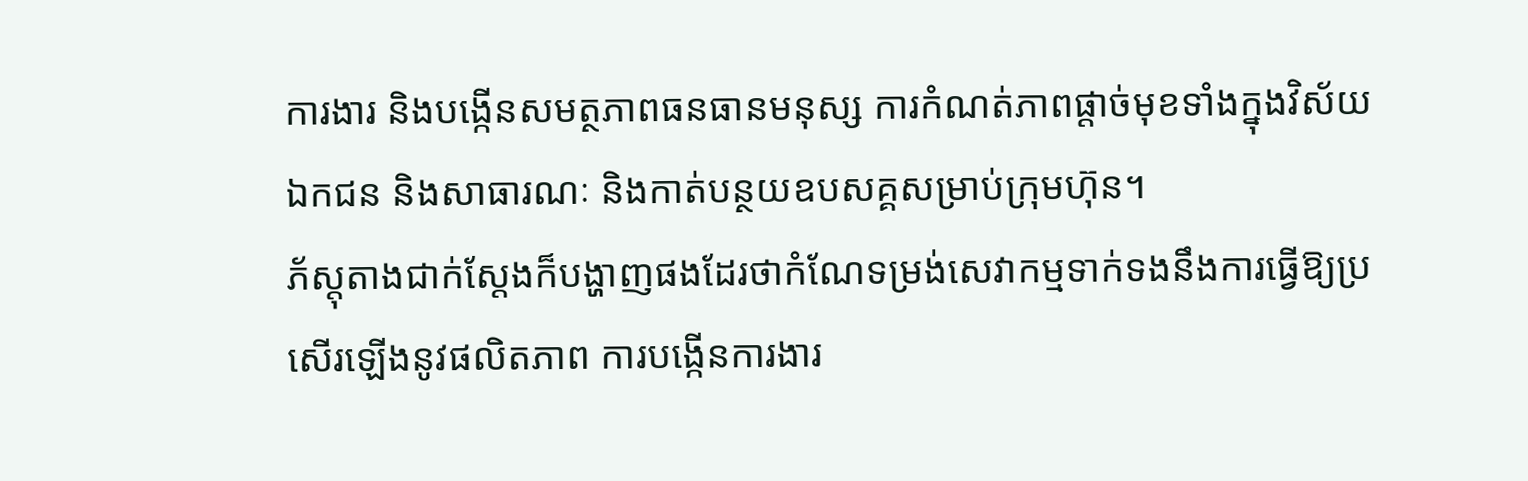ការងារ និងបង្កើនសមត្ថភាពធនធានមនុស្ស ការកំណត់ភាពផ្តាច់មុខទាំងក្នុងវិស័យឯកជន និងសាធារណៈ និងកាត់បន្ថយឧបសគ្គសម្រាប់ក្រុមហ៊ុន។
ភ័ស្តុតាងជាក់ស្តែងក៏បង្ហាញផងដែរថាកំណែទម្រង់សេវាកម្មទាក់ទងនឹងការធ្វើឱ្យប្រសើរឡើងនូវផលិតភាព ការបង្កើនការងារ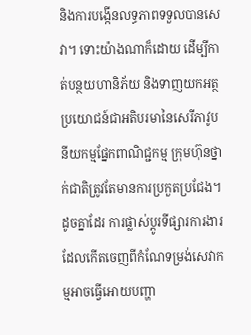និងការបង្កើនលទ្ធភាពទទួលបានសេវា។ ទោះយ៉ាងណាក៏ដោយ ដើម្បីកាត់បន្ថយហានិភ័យ និងទាញយកអត្ថប្រយោជន៍ជាអតិបរមានៃសេរីភាវូបនីយកម្មផ្នែកពាណិជ្ជកម្ម ក្រុមហ៊ុនថ្នាក់ជាតិត្រូវតែមានការប្រកួតប្រជែង។ ដូចគ្នាដែរ ការផ្លាស់ប្តូរទីផ្សារការងារដែលកើតចេញពីកំណែទម្រង់សេវាកម្មអាចធ្វើអោយបញ្ហា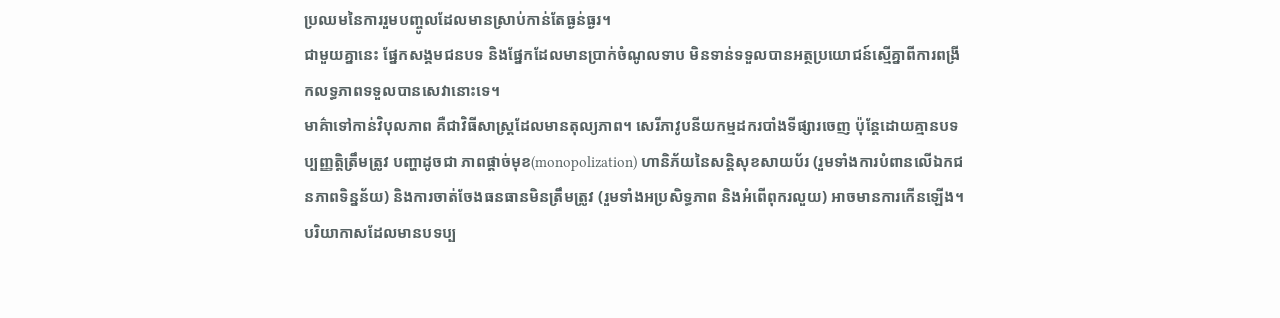ប្រឈមនៃការរួមបញ្ចូលដែលមានស្រាប់កាន់តែធ្ងន់ធ្ងរ។
ជាមួយគ្នានេះ ផ្នែកសង្គមជនបទ និងផ្នែកដែលមានប្រាក់ចំណូលទាប មិនទាន់ទទួលបានអត្ថប្រយោជន៍ស្មើគ្នាពីការពង្រីកលទ្ធភាពទទួលបានសេវានោះទេ។
មាគ៌ាទៅកាន់វិបុលភាព គឺជាវិធីសាស្រ្តដែលមានតុល្យភាព។ សេរីភាវូបនីយកម្មដករបាំងទីផ្សារចេញ ប៉ុន្តែដោយគ្មានបទប្បញ្ញត្តិត្រឹមត្រូវ បញ្ហាដូចជា ភាពផ្តាច់មុខ(monopolization) ហានិភ័យនៃសន្តិសុខសាយប័រ (រួមទាំងការបំពានលើឯកជនភាពទិន្នន័យ) និងការចាត់ចែងធនធានមិនត្រឹមត្រូវ (រួមទាំងអប្រសិទ្ធភាព និងអំពើពុករលួយ) អាចមានការកើនឡើង។ បរិយាកាសដែលមានបទប្ប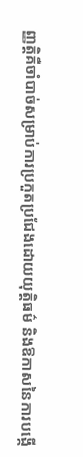ញ្ញត្តិគឺចាំបាច់សម្រាប់ការប្រកួតប្រជែងដោយយុត្តិធម៌ និងឱកាសនៃការបង្កើ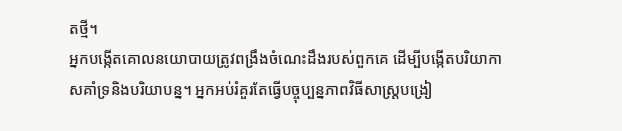តថ្មី។
អ្នកបង្កើតគោលនយោបាយត្រូវពង្រឹងចំណេះដឹងរបស់ពួកគេ ដើម្បីបង្កើតបរិយាកាសគាំទ្រនិងបរិយាបន្ន។ អ្នកអប់រំគួរតែធ្វើបច្ចុប្បន្នភាពវិធីសាស្រ្តបង្រៀ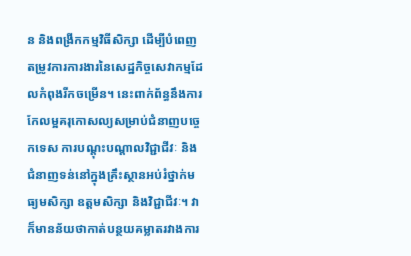ន និងពង្រីកកម្មវិធីសិក្សា ដើម្បីបំពេញតម្រូវការការងារនៃសេដ្ឋកិច្ចសេវាកម្មដែលកំពុងរីកចម្រើន។ នេះពាក់ព័ន្ធនឹងការកែលម្អគរុកោសល្យសម្រាប់ជំនាញបច្ចេកទេស ការបណ្តុះបណ្តាលវិជ្ជាជីវៈ និងជំនាញទន់នៅក្នុងគ្រឹះស្ថានអប់រំថ្នាក់មធ្យមសិក្សា ឧត្តមសិក្សា និងវិជ្ជាជីវៈ។ វាក៏មានន័យថាកាត់បន្ថយគម្លាតរវាងការ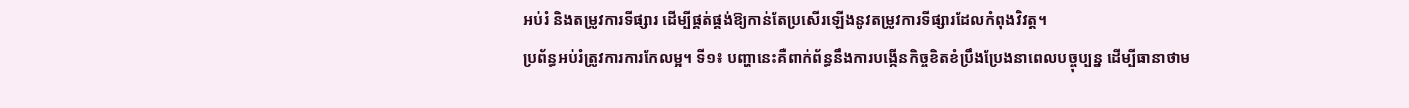អប់រំ និងតម្រូវការទីផ្សារ ដើម្បីផ្គត់ផ្គង់ឱ្យកាន់តែប្រសើរឡើងនូវតម្រូវការទីផ្សារដែលកំពុងវិវត្ត។
ប្រព័ន្ធអប់រំត្រូវការការកែលម្អ។ ទី១៖ បញ្ហានេះគឺពាក់ព័ន្ធនឹងការបង្កើនកិច្ចខិតខំប្រឹងប្រែងនាពេលបច្ចុប្បន្ន ដើម្បីធានាថាម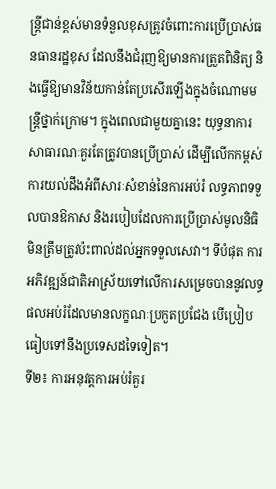ន្ត្រីជាន់ខ្ពស់មានទំនួលខុសត្រូវចំពោះការប្រើប្រាស់ធនធានរដ្ឋខុស ដែលនឹងជំរុញឱ្យមានការត្រួតពិនិត្យ និងធ្វើឱ្យមានវិន័យកាន់តែប្រសើរឡើងក្នុងចំណោមមន្ត្រីថ្នាក់ក្រោម។ ក្នុងពេលជាមួយគ្នានេះ យុទ្ធនាការសាធារណៈគួរតែត្រូវបានប្រើប្រាស់ ដើម្បីលើកកម្ពស់ការយល់ដឹងអំពីសារៈសំខាន់នៃការអប់រំ លទ្ធភាពទទួលបានឱកាស និងរបៀបដែលការប្រើប្រាស់មូលនិធិមិនត្រឹមត្រូវប៉ះពាល់ដល់អ្នកទទួលសេវា។ ទីបំផុត ការអភិវឌ្ឍន៍ជាតិអាស្រ័យទៅលើការសម្រេចបាននូវលទ្ធផលអប់រំដែលមានលក្ខណៈប្រកួតប្រជែង បើប្រៀបធៀបទៅនឹងប្រទេសដទៃទៀត។
ទី២៖ ការអនុវត្តការអប់រំគួរ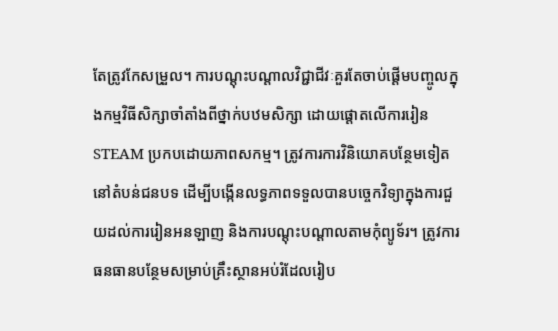តែត្រូវកែសម្រួល។ ការបណ្តុះបណ្តាលវិជ្ជាជីវៈគួរតែចាប់ផ្តើមបញ្ចូលក្នុងកម្មវិធីសិក្សាចាំតាំងពីថ្នាក់បឋមសិក្សា ដោយផ្តោតលើការរៀន STEAM ប្រកបដោយភាពសកម្ម។ ត្រូវការការវិនិយោគបន្ថែមទៀតនៅតំបន់ជនបទ ដើម្បីបង្កើនលទ្ធភាពទទួលបានបច្ចេកវិទ្យាក្នុងការជួយដល់ការរៀនអនឡាញ និងការបណ្តុះបណ្តាលតាមកុំព្យូទ័រ។ ត្រូវការធនធានបន្ថែមសម្រាប់គ្រឹះស្ថានអប់រំដែលរៀប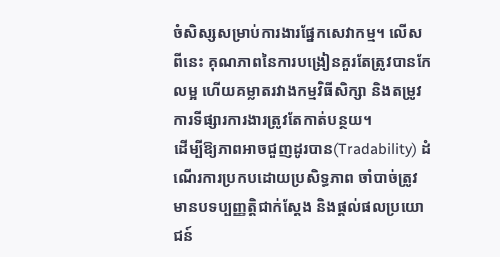ចំសិស្សសម្រាប់ការងារផ្នែកសេវាកម្ម។ លើសពីនេះ គុណភាពនៃការបង្រៀនគួរតែត្រូវបានកែលម្អ ហើយគម្លាតរវាងកម្មវិធីសិក្សា និងតម្រូវការទីផ្សារការងារត្រូវតែកាត់បន្ថយ។
ដើម្បីឱ្យភាពអាចជួញដូរបាន(Tradability) ដំណើរការប្រកបដោយប្រសិទ្ធភាព ចាំបាច់ត្រូវមានបទប្បញ្ញត្តិជាក់ស្តែង និងផ្តល់ផលប្រយោជន៍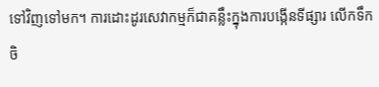ទៅវិញទៅមក។ ការដោះដូរសេវាកម្មក៏ជាគន្លឹះក្នុងការបង្កើនទីផ្សារ លើកទឹកចិ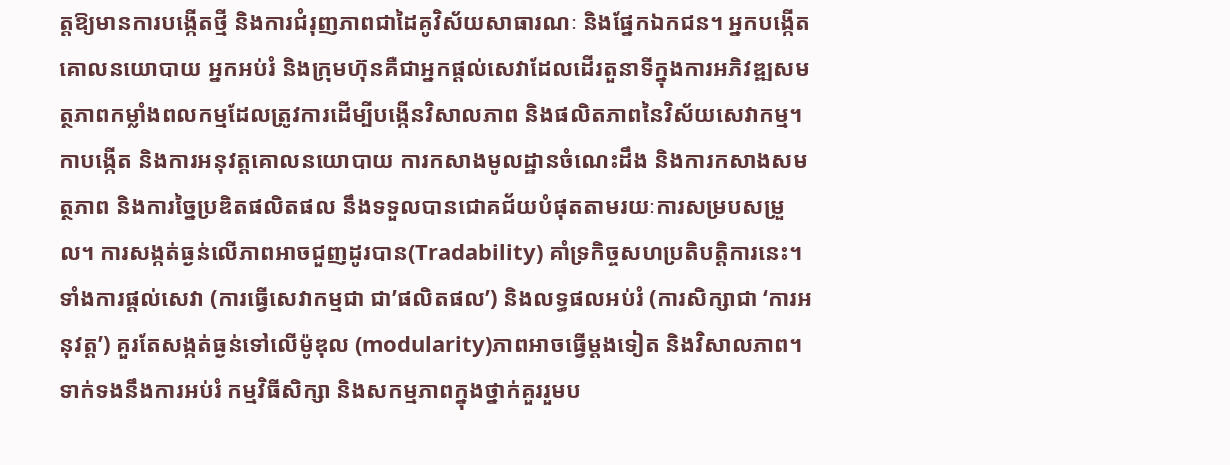ត្តឱ្យមានការបង្កើតថ្មី និងការជំរុញភាពជាដៃគូវិស័យសាធារណៈ និងផ្នែកឯកជន។ អ្នកបង្កើតគោលនយោបាយ អ្នកអប់រំ និងក្រុមហ៊ុនគឺជាអ្នកផ្តល់សេវាដែលដើរតួនាទីក្នុងការអភិវឌ្ឍសមត្ថភាពកម្លាំងពលកម្មដែលត្រូវការដើម្បីបង្កើនវិសាលភាព និងផលិតភាពនៃវិស័យសេវាកម្ម។ កាបង្កើត និងការអនុវត្តគោលនយោបាយ ការកសាងមូលដ្ឋានចំណេះដឹង និងការកសាងសមត្ថភាព និងការច្នៃប្រឌិតផលិតផល នឹងទទួលបានជោគជ័យបំផុតតាមរយៈការសម្របសម្រួល។ ការសង្កត់ធ្ងន់លើភាពអាចជួញដូរបាន(Tradability) គាំទ្រកិច្ចសហប្រតិបត្តិការនេះ។
ទាំងការផ្តល់សេវា (ការធ្វើសេវាកម្មជា ជា’ផលិតផល’) និងលទ្ធផលអប់រំ (ការសិក្សាជា ‘ការអនុវត្ត’) គួរតែសង្កត់ធ្ងន់ទៅលើម៉ូឌុល (modularity)ភាពអាចធ្វើម្តងទៀត និងវិសាលភាព។ ទាក់ទងនឹងការអប់រំ កម្មវិធីសិក្សា និងសកម្មភាពក្នុងថ្នាក់គួររួមប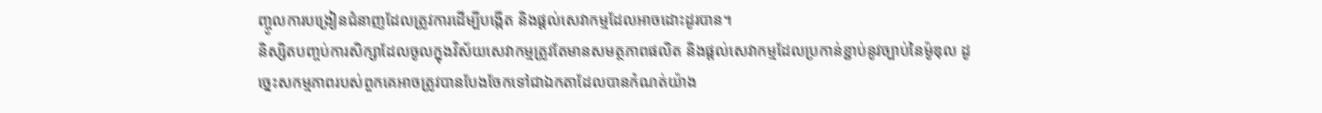ញ្ចូលការបង្រៀនជំនាញដែលត្រូវការដើម្បីបង្កើត និងផ្តល់សេវាកម្មដែលអាចដោះដូរបាន។
និស្សិតបញ្ចប់ការសិក្សាដែលចូលក្នុងវិស័យសេវាកម្មត្រូវតែមានសមត្ថភាពផលិត និងផ្តល់សេវាកម្មដែលប្រកាន់ខ្ជាប់នូវច្បាប់នៃម៉ូឌុល ដូច្នេះសកម្មភាពរបស់ពួកគេអាចត្រូវបានបែងចែកទៅជាឯកតាដែលបានកំណត់យ៉ាង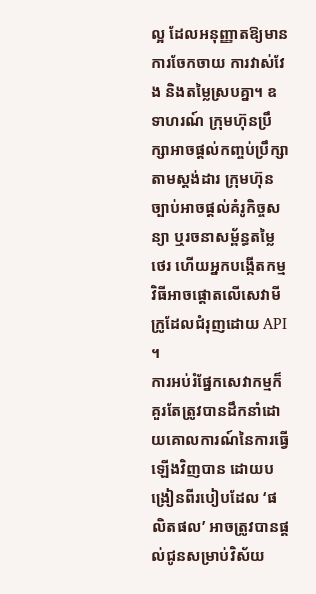ល្អ ដែលអនុញ្ញាតឱ្យមានការចែកចាយ ការវាស់វែង និងតម្លៃស្របគ្នា។ ឧទាហរណ៍ ក្រុមហ៊ុនប្រឹក្សាអាចផ្តល់កញ្ចប់ប្រឹក្សាតាមស្តង់ដារ ក្រុមហ៊ុនច្បាប់អាចផ្តល់គំរូកិច្ចសន្យា ឬរចនាសម្ព័ន្ធតម្លៃថេរ ហើយអ្នកបង្កើតកម្មវិធីអាចផ្តោតលើសេវាមីក្រូដែលជំរុញដោយ API ។
ការអប់រំផ្នែកសេវាកម្មក៏គួរតែត្រូវបានដឹកនាំដោយគោលការណ៍នៃការធ្វើឡើងវិញបាន ដោយបង្រៀនពីរបៀបដែល ‘ផលិតផល’ អាចត្រូវបានផ្តល់ជូនសម្រាប់វិស័យ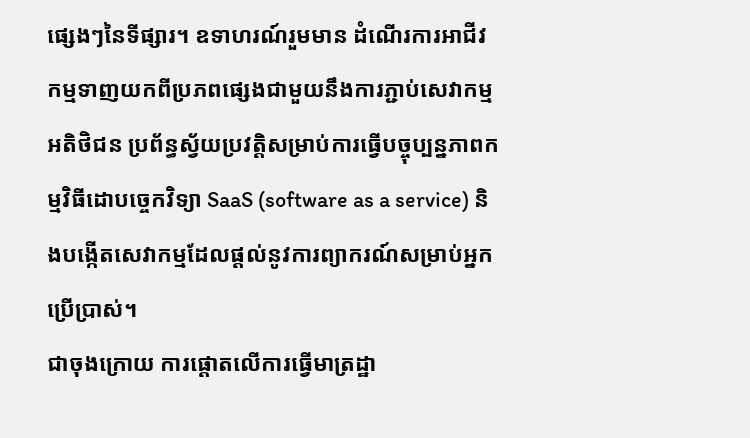ផ្សេងៗនៃទីផ្សារ។ ឧទាហរណ៍រួមមាន ដំណើរការអាជីវកម្មទាញយកពីប្រភពផ្សេងជាមួយនឹងការភ្ជាប់សេវាកម្មអតិថិជន ប្រព័ន្ធស្វ័យប្រវត្តិសម្រាប់ការធ្វើបច្ចុប្បន្នភាពកម្មវិធីដោបច្ចេកវិទ្យា SaaS (software as a service) និងបង្កើតសេវាកម្មដែលផ្តល់នូវការព្យាករណ៍សម្រាប់អ្នកប្រើប្រាស់។
ជាចុងក្រោយ ការផ្តោតលើការធ្វើមាត្រដ្ឋា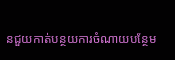នជួយកាត់បន្ថយការចំណាយបន្ថែម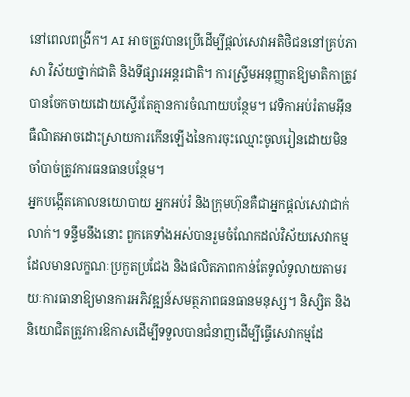នៅពេលពង្រីក។ AI អាចត្រូវបានប្រើដើម្បីផ្តល់សេវាអតិថិជននៅគ្រប់ភាសា វិស័យថ្នាក់ជាតិ និងទីផ្សារអន្តរជាតិ។ ការស្ទ្រីមអនុញ្ញាតឱ្យមាតិកាត្រូវបានចែកចាយដោយស្ទើរតែគ្មានការចំណាយបន្ថែម។ វេទិកាអប់រំតាមអ៊ីនធឺណិតអាចដោះស្រាយការកើនឡើងនៃការចុះឈ្មោះចូលរៀនដោយមិនចាំបាច់ត្រូវការធនធានបន្ថែម។
អ្នកបង្កើតគោលនយោបាយ អ្នកអប់រំ និងក្រុមហ៊ុនគឺជាអ្នកផ្តល់សេវាជាក់លាក់។ ទន្ទឹមនឹងនោះ ពួកគេទាំងអស់បានរួមចំណែកដល់វិស័យសេវាកម្មដែលមានលក្ខណៈប្រកួតប្រជែង និងផលិតភាពកាន់តែទូលំទូលាយតាមរយៈការធានាឱ្យមានការអភិវឌ្ឍន៍សមត្ថភាពធនធានមនុស្ស។ និស្សិត និងនិយោជិតត្រូវការឱកាសដើម្បីទទួលបានជំនាញដើម្បីធ្វើសេវាកម្មដែ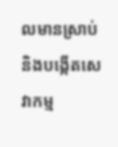លមានស្រាប់ និងបង្កើតសេវាកម្ម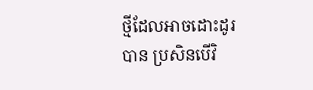ថ្មីដែលអាចដោះដូរបាន ប្រសិនបើវិ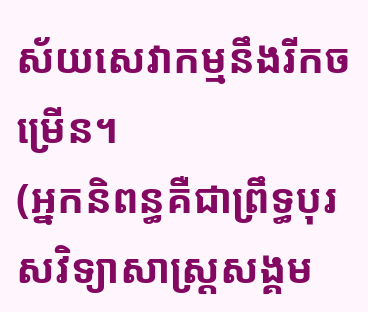ស័យសេវាកម្មនឹងរីកចម្រើន។
(អ្នកនិពន្ធគឺជាព្រឹទ្ធបុរសវិទ្យាសាស្ត្រសង្គម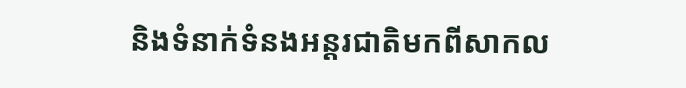និងទំនាក់ទំនងអន្តរជាតិមកពីសាកល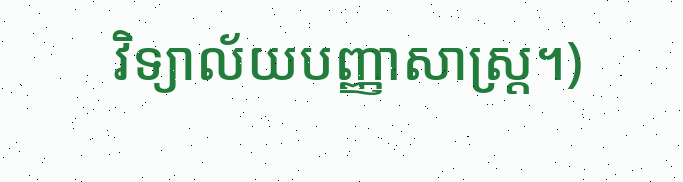វិទ្យាល័យបញ្ញាសាស្រ្ត។)